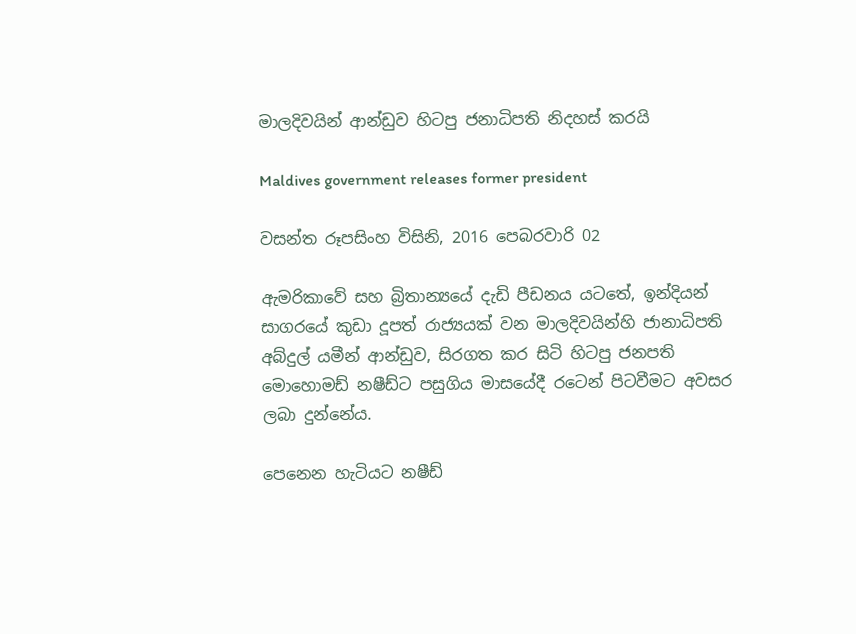මාලදිවයින් ආන්ඩුව හිටපු ජනාධිපති නිදහස් කරයි

Maldives government releases former president

වසන්ත රූපසිංහ විසිනි, 2016 පෙබරවාරි 02

ඇමරිකාවේ සහ බ්‍රිතාන්‍යයේ දැඩි පීඩනය යටතේ, ඉන්දියන් සාගරයේ කුඩා දූපත් රාජ්‍යයක් වන මාලදිවයින්හි ජානාධිපති අබ්දුල් යමීන් ආන්ඩුව, සිරගත කර සිටි හිටපු ජනපති මොහොමඩ් නෂීඩ්ට පසුගිය මාසයේදී රටෙන් පිටවීමට අවසර ලබා දුන්නේය.

පෙනෙන හැටියට නෂීඩ්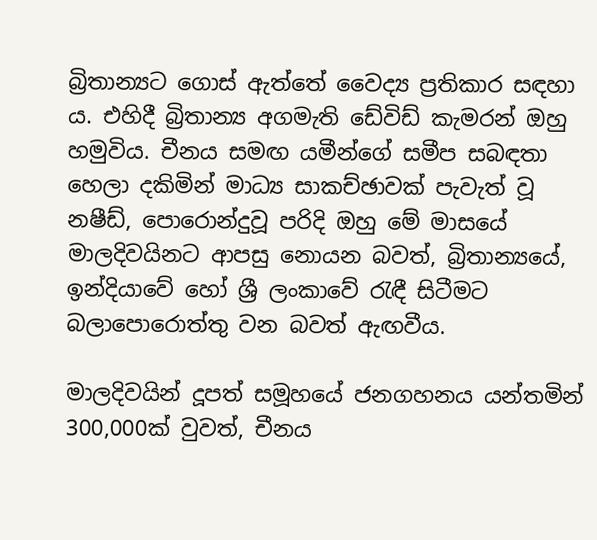බ්‍රිතාන්‍යට ගොස් ඇත්තේ වෛද්‍ය ප්‍රතිකාර සඳහා ය. එහිදී බ්‍රිතාන්‍ය අගමැති ඩේවිඩ් කැමරන් ඔහු හමුවිය. චීනය සමඟ යමීන්ගේ සමීප සබඳතා හෙලා දකිමින් මාධ්‍ය සාකච්ඡාවක් පැවැත් වූ නෂීඩ්, පොරොන්දුවූ පරිදි ඔහු මේ මාසයේ මාලදිවයිනට ආපසු නොයන බවත්, බ්‍රිතාන්‍යයේ, ඉන්දියාවේ හෝ ශ්‍රී ලංකාවේ රැඳී සිටීමට බලාපොරොත්තු වන බවත් ඇඟවීය.

මාලදිවයින් දූපත් සමූහයේ ජනගහනය යන්තමින් 300,000ක් වුවත්, චීනය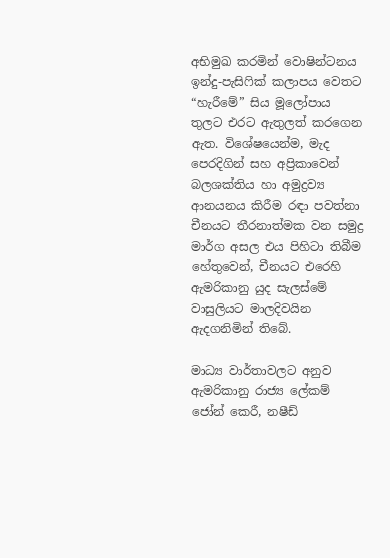අභිමුඛ කරමින් වොෂින්ටනය ඉන්දු-පැසිෆික් කලාපය වෙතට “හැරීමේ” සිය මූලෝපාය තුලට එරට ඇතුලත් කරගෙන ඇත. විශේෂයෙන්ම, මැද පෙරදිගින් සහ අප්‍රිකාවෙන් බලශක්තිය හා අමුද්‍රව්‍ය ආනයනය කිරීම රඳා පවත්නා චීනයට තීරනාත්මක වන සමුද්‍ර මාර්ග අසල එය පිහිටා තිබීම හේතුවෙන්, චීනයට එරෙහි ඇමරිකානු යුද සැලස්මේ වාසුලියට මාලදිවයින ඇදගනිමින් තිබේ.

මාධ්‍ය වාර්තාවලට අනුව ඇමරිකානු රාජ්‍ය ලේකම් ජෝන් කෙරී, නෂීඩ්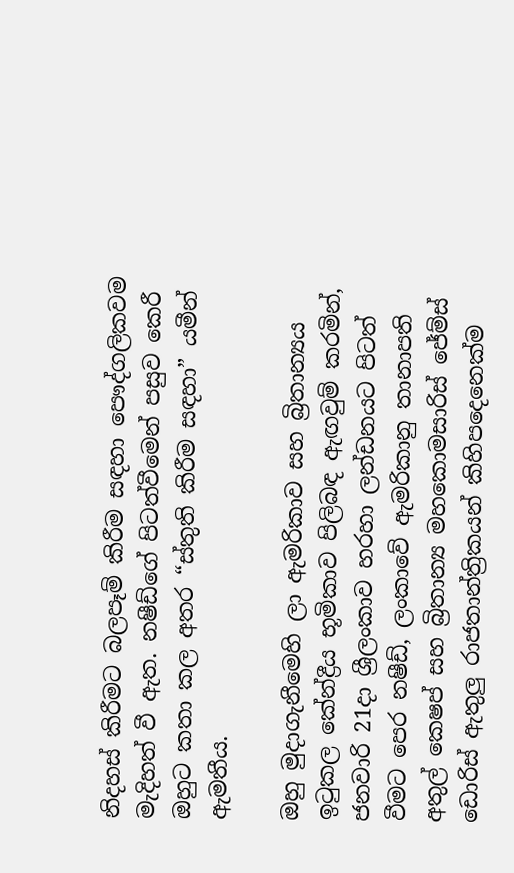නිදහස් කිරීමට බලපෑම් කිරීම සඳහා පෞද්ගලිකවම මැදිහත් වී ඇත. නෂීඩ්ගේ පිටත්වීමෙන් පසුව කෙරී ඔහුට කතා කල අතර “ස්තුති කිරීම සඳහා” යමීන් ඇමතීය.

ඔහු මුදාගැනීමෙහි ලා ඇමරිකාව සහ බ්‍රිතාන්‍යය ඉටුකල කේන්ද්‍රීය භූමිකාව පිලිබඳ ඇඟවුම් කරමින්, ජනවාරි 21දා ශ්‍රීලංකාව හරහා ලන්ඩනයට පිටත් වීමට පෙර නෂීඩ්, ලංකාවේ ඇමරිකානු තානාපති අතුල් කෙෂප් සහ බ්‍රිතාන්‍ය මහකොමසාරිස් ජේම්ස් ඩොරිස් ඇතුලු රාජතාන්ත්‍රිකයන් කිහිපදෙනෙක්ම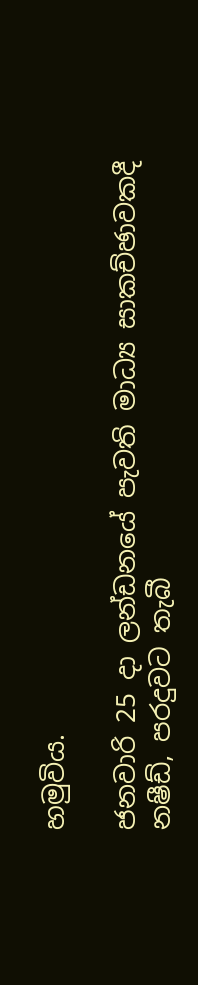හමුවිය.

ජනවාරි 25 දා ලන්ඩනයේ පැවති මාධ්‍ය සාකච්ඡාවකදී නෂීඩ්, පරදුවට තැබී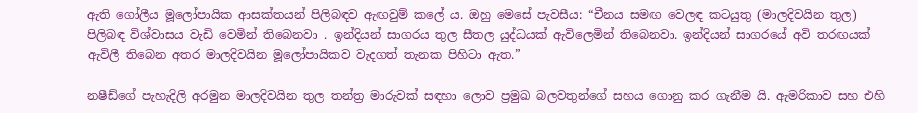ඇති ගෝලීය මූලෝපායික ආසක්තයන් පිලිබඳව ඇඟවුම් කලේ ය. ඔහු මෙසේ පැවසීය: “චීනය සමඟ වෙලඳ කටයුතු (මාලදිවයින තුල) පිලිබඳ විශ්වාසය වැඩි වෙමින් තිබෙනවා . ඉන්දියන් සාගරය තුල සීතල යුද්ධයක් ඇවිලෙමින් තිබෙනවා. ඉන්දියන් සාගරයේ අවි තරඟයක් ඇවිලී තිබෙන අතර මාලදිවයින මූලෝපායිකව වැදගත් තැනක පිහිටා ඇත.”

නෂීඩ්ගේ පැහැදිලි අරමුන මාලදිවයින තුල තන්ත්‍ර මාරුවක් සඳහා ලොව ප්‍රමුඛ බලවතුන්ගේ සහය ගොනු කර ගැනීම යි. ඇමරිකාව සහ එහි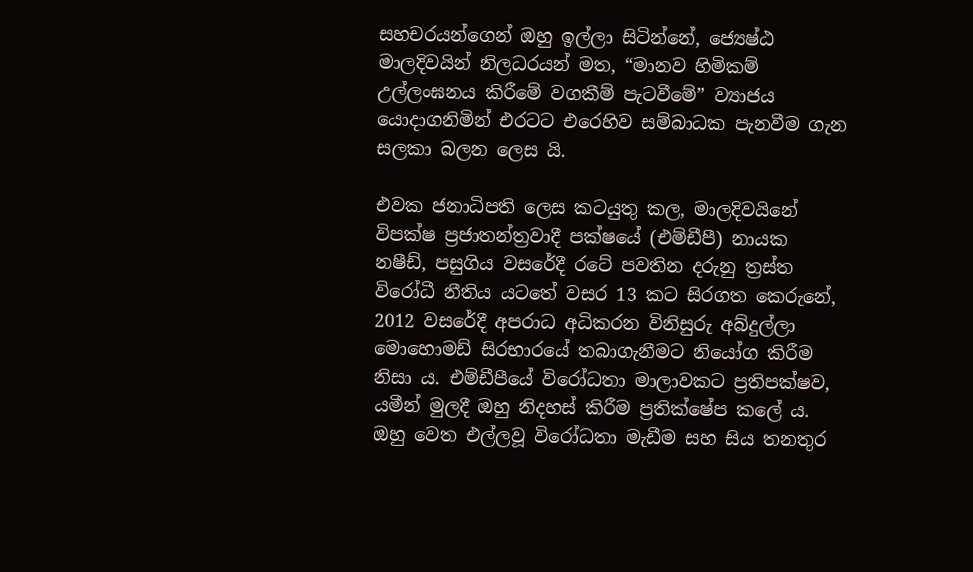සහචරයන්ගෙන් ඔහු ඉල්ලා සිටින්නේ, ජ්‍යෙෂ්ඨ මාලදිවයින් නිලධරයන් මත, “මානව හිමිකම් උල්ලංඝනය කිරීමේ වගකීම් පැටවීමේ” ව්‍යාජය යොදාගනිමින් එරටට එරෙහිව සම්බාධක පැනවීම ගැන සලකා බලන ලෙස යි.

එවක ජනාධිපති ලෙස කටයුතු කල, මාලදිවයිනේ විපක්ෂ ප්‍රජාතන්ත්‍රවාදී පක්ෂයේ (එම්ඩීපී) නායක නෂීඩ්, පසුගිය වසරේදී රටේ පවතින දරුනු ත්‍රස්ත විරෝධී නීතිය යටතේ වසර 13 කට සිරගත කෙරුනේ, 2012 වසරේදී අපරාධ අධිකරන විනිසුරු අබ්දුල්ලා මොහොමඩ් සිරභාරයේ තබාගැනීමට නියෝග කිරීම නිසා ය. එම්ඩීපීයේ විරෝධතා මාලාවකට ප්‍රතිපක්ෂව, යමීන් මුලදී ඔහු නිදහස් කිරීම ප්‍රතික්ෂේප කලේ ය. ඔහු වෙත එල්ලවූ විරෝධතා මැඩීම සහ සිය තනතුර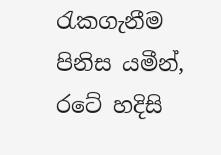රැකගැනීම පිනිස යමීන්, රටේ හදිසි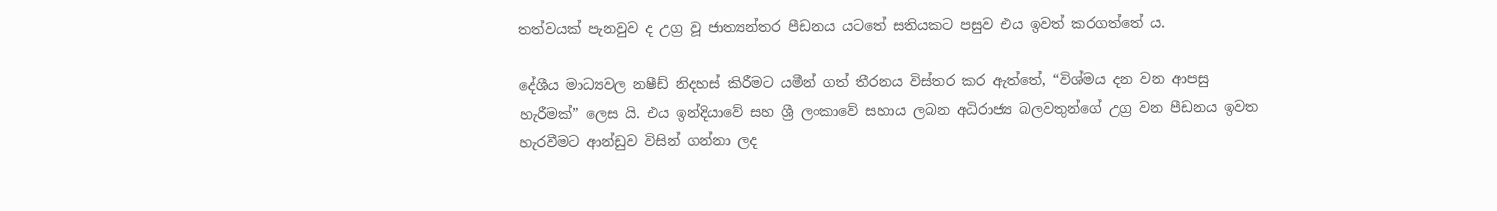තත්වයක් පැනවුව ද උග්‍ර වූ ජාත්‍යන්තර පීඩනය යටතේ සතියකට පසුව එය ඉවත් කරගත්තේ ය.

දේශීය මාධ්‍යවල නෂීඩ් නිදහස් කිරීමට යමීන් ගත් තීරනය විස්තර කර ඇත්තේ, “විශ්මය දන වන ආපසු හැරීමක්” ලෙස යි. එය ඉන්දියාවේ සහ ශ්‍රී ලංකාවේ සහාය ලබන අධිරාජ්‍ය බලවතුන්ගේ උග්‍ර වන පීඩනය ඉවත හැරවීමට ආන්ඩුව විසින් ගන්නා ලද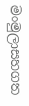මංමුලාසහගත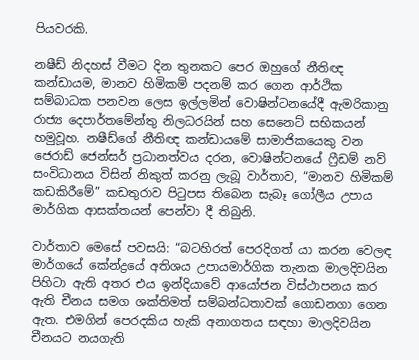පියවරකි.

නෂීඩ් නිදහස් වීමට දින තුනකට පෙර ඔහුගේ නීතිඥ කන්ඩායම, මානව හිමිකම් පදනම් කර ගෙන ආර්ථික සම්බාධක පනවන ලෙස ඉල්ලමින් වොෂින්ටනයේදී ඇමරිකානු රාජ්‍ය දෙපාර්තමේන්තු නිලධරයින් සහ සෙනෙට් සභිකයන් හමුවූහ. නෂීඩ්ගේ නීතිඥ කන්ඩායමේ සාමාජිකයෙකු වන ජෙරාඩ් ජෙන්සර් ප්‍රධානත්වය දරන, වොෂින්ටනයේ ෆ්‍රීඩම් නව් සංවිධානය විසින් නිකුත් කරනු ලැබූ වාර්තාව, “මානව හිමිකම් කඩකිරීමේ” කඩතුරාව පිටුපස තිබෙන සැබෑ ගෝලීය උපාය මාර්ගික ආසක්තයන් පෙන්වා දී තිබුනි.

වාර්තාව මෙසේ පවසයි: “බටහිරත් පෙරදිගත් යා කරන වෙලඳ මාර්ගයේ කේන්ද්‍රයේ අතිශය උපායමාර්ගික තැනක මාලදිවයින පිහිටා ඇති අතර එය ඉන්දියාවේ ආයෝජන විස්ථාපනය කර ඇති චීනය සමග ශක්තිමත් සම්බන්ධතාවක් ගොඩනගා ගෙන ඇත. එමගින් පෙරදකිය හැකි අනාගතය සඳහා මාලදිවයින චීනයට නයගැති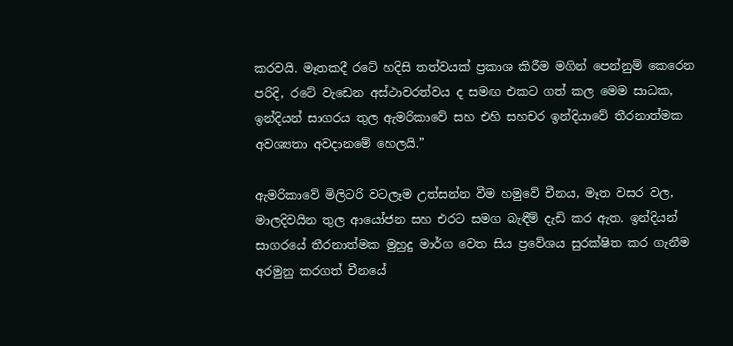කරවයි. මෑතකදී රටේ හදිසි තත්වයක් ප්‍රකාශ කිරීම මගින් පෙන්නුම් කෙරෙන පරිදි, රටේ වැඩෙන අස්ථාවරත්වය ද සමඟ එකට ගත් කල මෙම සාධක, ඉන්දියන් සාගරය තුල ඇමරිකාවේ සහ එහි සහචර ඉන්දියාවේ තීරනාත්මක අවශ්‍යතා අවදානමේ හෙලයි.”

ඇමරිකාවේ මිලිටරි වටලෑම උත්සන්න වීම හමුවේ චීනය, මෑත වසර වල, මාලදිවයින තුල ආයෝජන සහ එරට සමග බැඳීම් දැඩි කර ඇත. ඉන්දියන් සාගරයේ තීරනාත්මක මුහුදු මාර්ග වෙත සිය ප්‍රවේශය සුරක්ෂිත කර ගැනීම අරමුනු කරගත් චීනයේ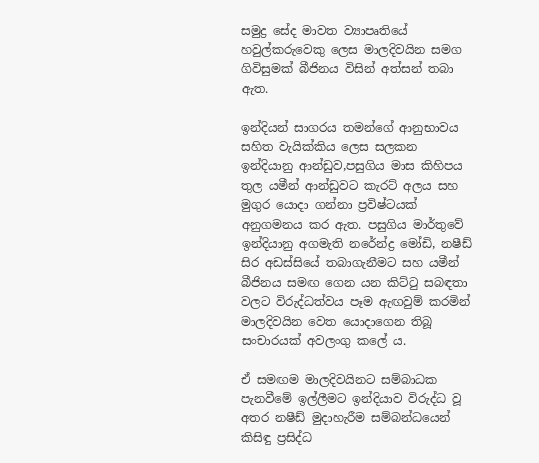සමුද්‍ර සේද මාවත ව්‍යාපෘතියේ හවුල්කරුවෙකු ලෙස මාලදිවයින සමග ගිවිසුමක් බීජිනය විසින් අත්සන් තබා ඇත.

ඉන්දියන් සාගරය තමන්ගේ ආනුභාවය සහිත වැයික්කිය ලෙස සලකන ඉන්දියානු ආන්ඩුව,පසුගිය මාස කිහිපය තුල යමීන් ආන්ඩුවට කැරට් අලය සහ මුගුර යොදා ගන්නා ප්‍රවිෂ්ටයක් අනුගමනය කර ඇත. පසුගිය මාර්තුවේ ඉන්දියානු අගමැති නරේන්ද්‍ර මෝඩි, නෂීඩ් සිර අඩස්සියේ තබාගැනීමට සහ යමීන් බීජිනය සමඟ ගෙන යන කිට්ටු සබඳතා වලට විරුද්ධත්වය පෑම ඇඟවුම් කරමින් මාලදිවයින වෙත යොදාගෙන තිබූ සංචාරයක් අවලංගු කලේ ය.

ඒ සමඟම මාලදිවයිනට සම්බාධක පැනවීමේ ඉල්ලීමට ඉන්දියාව විරුද්ධ වූ අතර නෂීඩ් මුදාහැරීම සම්බන්ධයෙන් කිසිඳු ප්‍රසිද්ධ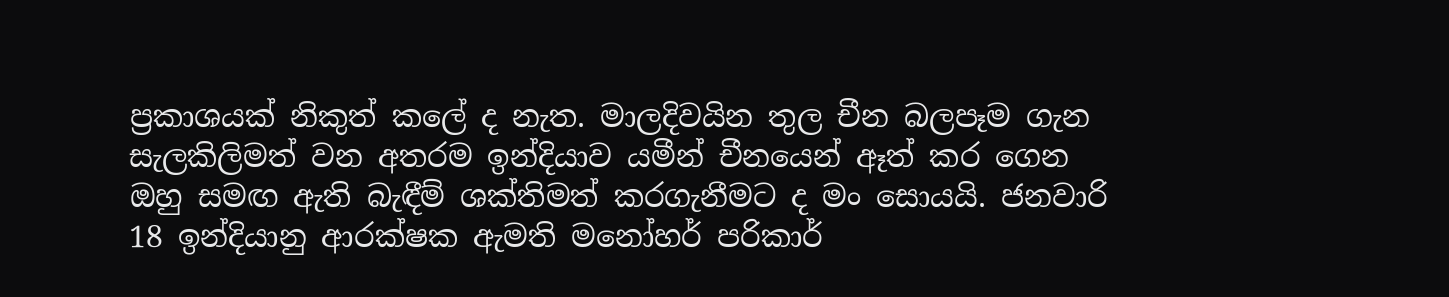ප්‍රකාශයක් නිකුත් කලේ ද නැත. මාලදිවයින තුල චීන බලපෑම ගැන සැලකිලිමත් වන අතරම ඉන්දියාව යමීන් චීනයෙන් ඈත් කර ගෙන ඔහු සමඟ ඇති බැඳීම් ශක්තිමත් කරගැනීමට ද මං සොයයි. ජනවාරි 18 ඉන්දියානු ආරක්ෂක ඇමති මනෝහර් පරිකාර්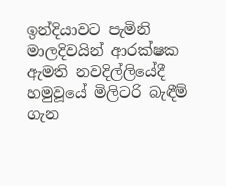ඉන්දියාවට පැමිනි මාලදිවයින් ආරක්ෂක ඇමති නවදිල්ලියේදී හමුවූයේ මිලිටරි බැඳීම් ගැන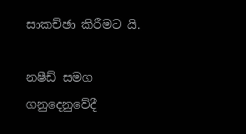සාකච්ඡා කිරීමට යි.

නෂීඩ් සමග ගනුදෙනුවේදී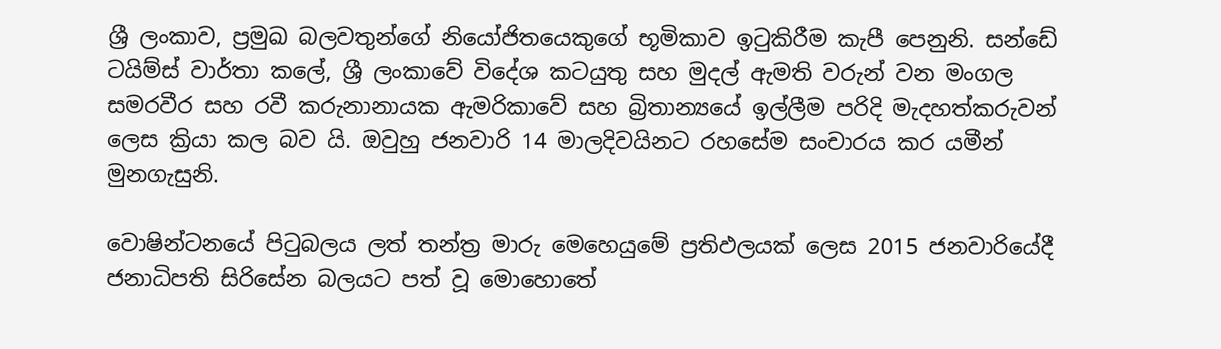ශ්‍රී ලංකාව, ප්‍රමුඛ බලවතුන්ගේ නියෝජිතයෙකුගේ භූමිකාව ඉටුකිරීම කැපී පෙනුනි. සන්ඩේ ටයිම්ස් වාර්තා කලේ, ශ්‍රී ලංකාවේ විදේශ කටයුතු සහ මුදල් ඇමති වරුන් වන මංගල සමරවීර සහ රවී කරුනානායක ඇමරිකාවේ සහ බ්‍රිතාන්‍යයේ ඉල්ලීම පරිදි මැදහත්කරුවන් ලෙස ක්‍රියා කල බව යි. ඔවුහු ජනවාරි 14 මාලදිවයිනට රහසේම සංචාරය කර යමීන් මුනගැසුනි.

වොෂින්ටනයේ පිටුබලය ලත් තන්ත්‍ර මාරු මෙහෙයුමේ ප්‍රතිඵලයක් ලෙස 2015 ජනවාරියේදී ජනාධිපති සිරිසේන බලයට පත් වූ මොහොතේ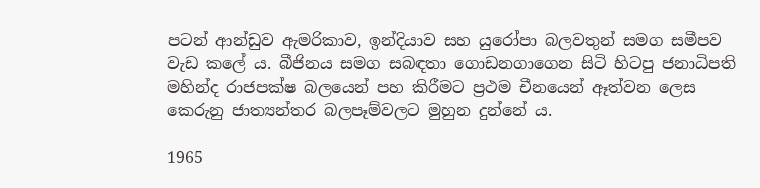පටන් ආන්ඩුව ඇමරිකාව, ඉන්දියාව සහ යුරෝපා බලවතුන් සමග සමීපව වැඩ කලේ ය. බීජිනය සමග සබඳතා ගොඩනගාගෙන සිටි හිටපු ජනාධිපති මහින්ද රාජපක්ෂ බලයෙන් පහ කිරීමට ප්‍රථම චීනයෙන් ඈත්වන ලෙස කෙරුනු ජාත්‍යන්තර බලපෑම්වලට මුහුන දුන්නේ ය.

1965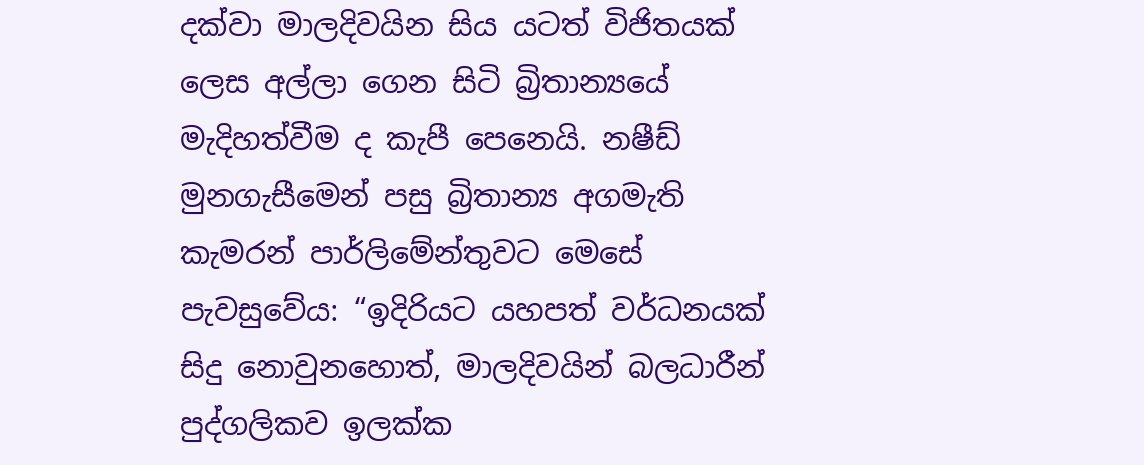දක්වා මාලදිවයින සිය යටත් විජිතයක් ලෙස අල්ලා ගෙන සිටි බ්‍රිතාන්‍යයේ මැදිහත්වීම ද කැපී පෙනෙයි. නෂීඩ් මුනගැසීමෙන් පසු බ්‍රිතාන්‍ය අගමැති කැමරන් පාර්ලිමේන්තුවට මෙසේ පැවසුවේය: “ඉදිරියට යහපත් වර්ධනයක් සිදු නොවුනහොත්, මාලදිවයින් බලධාරීන් පුද්ගලිකව ඉලක්ක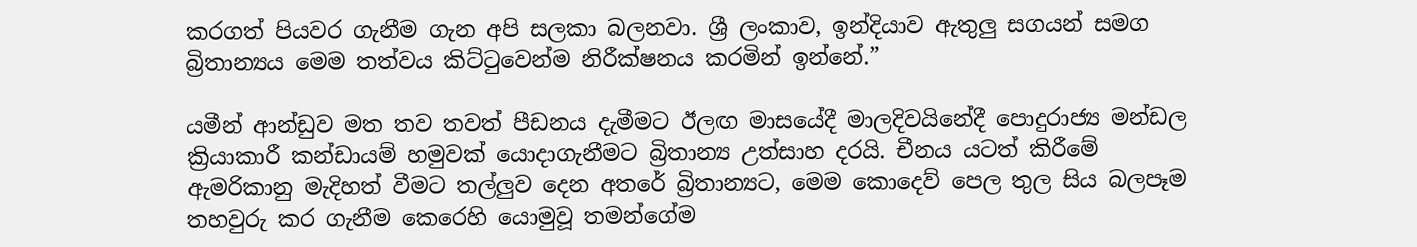කරගත් පියවර ගැනීම ගැන අපි සලකා බලනවා. ශ්‍රී ලංකාව, ඉන්දියාව ඇතුලු සගයන් සමග බ්‍රිතාන්‍යය මෙම තත්වය කිට්ටුවෙන්ම නිරීක්ෂනය කරමින් ඉන්නේ.”

යමීන් ආන්ඩුව මත තව තවත් පීඩනය දැමීමට ඊලඟ මාසයේදී මාලදිවයිනේදී පොදුරාජ්‍ය මන්ඩල ක්‍රියාකාරී කන්ඩායම් හමුවක් යොදාගැනීමට බ්‍රිතාන්‍ය උත්සාහ දරයි. චීනය යටත් කිරීමේ ඇමරිකානු මැදිහත් වීමට තල්ලුව දෙන අතරේ බ්‍රිතාන්‍යට, මෙම කොදෙව් පෙල තුල සිය බලපෑම තහවුරු කර ගැනීම කෙරෙහි යොමුවූ තමන්ගේම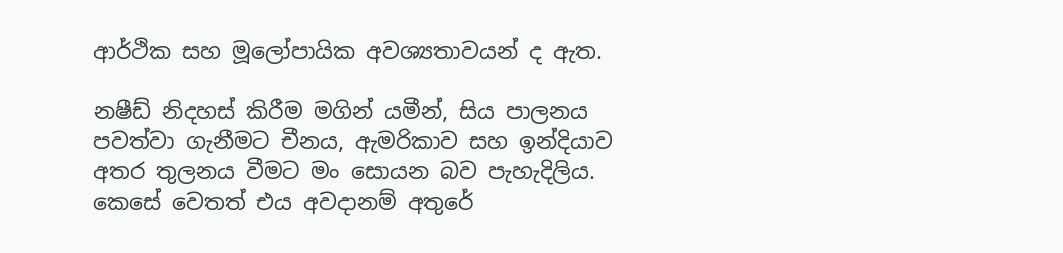ආර්ථික සහ මූලෝපායික අවශ්‍යතාවයන් ද ඇත.

නෂීඩ් නිදහස් කිරීම මගින් යමීන්, සිය පාලනය පවත්වා ගැනීමට චීනය, ඇමරිකාව සහ ඉන්දියාව අතර තුලනය වීමට මං සොයන බව පැහැදිලිය. කෙසේ වෙතත් එය අවදානම් අතුරේ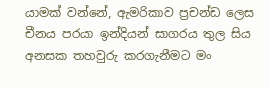යාමක් වන්නේ, ඇමරිකාව ප්‍රචන්ඩ ලෙස චීනය පරයා ඉන්දියන් සාගරය තුල සිය අනසක තහවුරු කරගැනීමට මං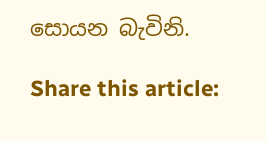සොයන බැවිනි.

Share this article: